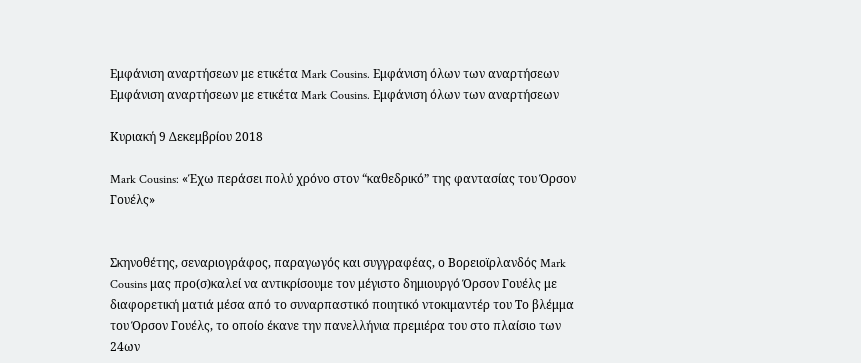Εμφάνιση αναρτήσεων με ετικέτα Mark Cousins. Εμφάνιση όλων των αναρτήσεων
Εμφάνιση αναρτήσεων με ετικέτα Mark Cousins. Εμφάνιση όλων των αναρτήσεων

Κυριακή 9 Δεκεμβρίου 2018

Mark Cousins: «Έχω περάσει πολύ χρόνο στον “καθεδρικό” της φαντασίας του Όρσον Γουέλς»


Σκηνοθέτης, σεναριογράφος, παραγωγός και συγγραφέας, ο Βορειοϊρλανδός Mark Cousins μας προ(σ)καλεί να αντικρίσουμε τον μέγιστο δημιουργό Όρσον Γουέλς με διαφορετική ματιά μέσα από το συναρπαστικό ποιητικό ντοκιμαντέρ του Το βλέμμα του Όρσον Γουέλς, το οποίο έκανε την πανελλήνια πρεμιέρα του στο πλαίσιο των 24ων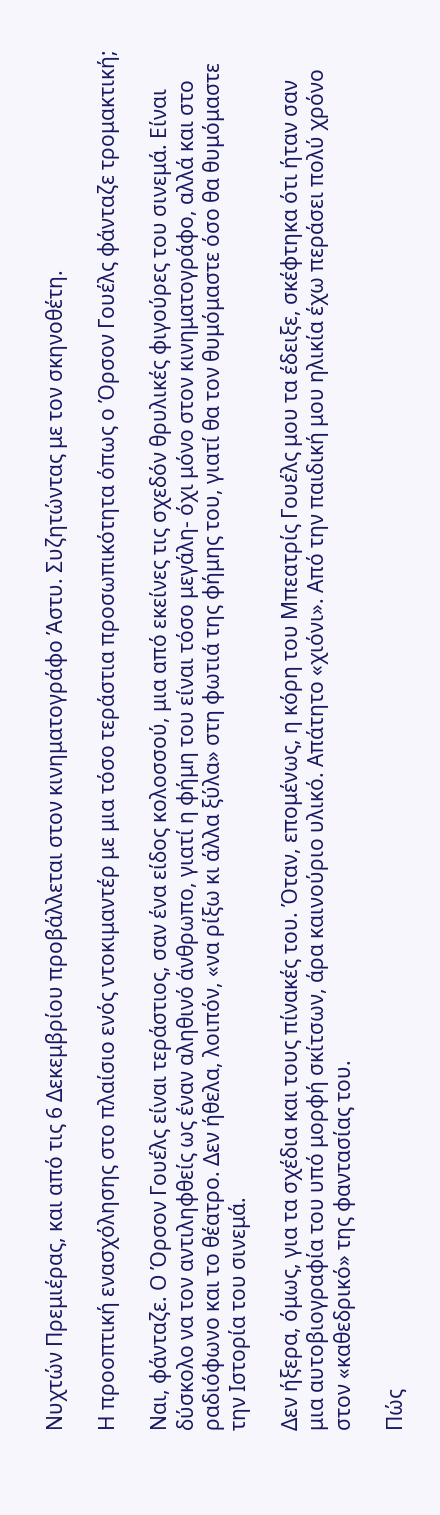Νυχτών Πρεμιέρας, και από τις 6 Δεκεμβρίου προβάλλεται στον κινηματογράφο Άστυ. Συζητώντας με τον σκηνοθέτη.

Η προοπτική ενασχόλησης στο πλαίσιο ενός ντοκιμαντέρ με μια τόσο τεράστια προσωπικότητα όπως ο Όρσον Γουέλς φάνταζε τρομακτική;

Ναι, φάνταζε. Ο Όρσον Γουέλς είναι τεράστιος, σαν ένα είδος κολοσσού, μια από εκείνες τις σχεδόν θρυλικές φιγούρες του σινεμά. Είναι δύσκολο να τον αντιληφθείς ως έναν αληθινό άνθρωπο, γιατί η φήμη του είναι τόσο μεγάλη- όχι μόνο στον κινηματογράφο, αλλά και στο ραδιόφωνο και το θέατρο. Δεν ήθελα, λοιπόν, «να ρίξω κι άλλα ξύλα» στη φωτιά της φήμης του, γιατί θα τον θυμόμαστε όσο θα θυμόμαστε την Ιστορία του σινεμά.

Δεν ήξερα, όμως, για τα σχέδια και τους πίνακές του. Όταν, επομένως, η κόρη του Μπεατρίς Γουέλς μου τα έδειξε, σκέφτηκα ότι ήταν σαν μια αυτοβιογραφία του υπό μορφή σκίτσων, άρα καινούριο υλικό. Απάτητο «χιόνι». Από την παιδική μου ηλικία έχω περάσει πολύ χρόνο στον «καθεδρικό» της φαντασίας του.

Πώς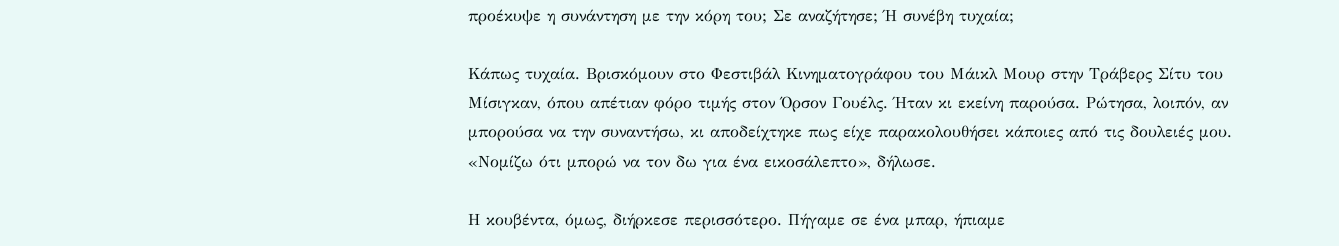προέκυψε η συνάντηση με την κόρη του; Σε αναζήτησε; Ή συνέβη τυχαία;

Κάπως τυχαία. Βρισκόμουν στο Φεστιβάλ Κινηματογράφου του Μάικλ Μουρ στην Τράβερς Σίτυ του Μίσιγκαν, όπου απέτιαν φόρο τιμής στον Όρσον Γουέλς. Ήταν κι εκείνη παρούσα. Ρώτησα, λοιπόν, αν μπορούσα να την συναντήσω, κι αποδείχτηκε πως είχε παρακολουθήσει κάποιες από τις δουλειές μου. «Νομίζω ότι μπορώ να τον δω για ένα εικοσάλεπτο», δήλωσε.

Η κουβέντα, όμως, διήρκεσε περισσότερο. Πήγαμε σε ένα μπαρ, ήπιαμε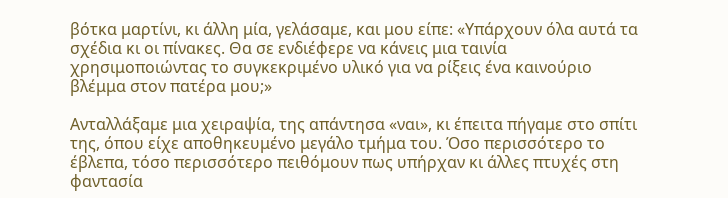βότκα μαρτίνι, κι άλλη μία, γελάσαμε, και μου είπε: «Υπάρχουν όλα αυτά τα σχέδια κι οι πίνακες. Θα σε ενδιέφερε να κάνεις μια ταινία χρησιμοποιώντας το συγκεκριμένο υλικό για να ρίξεις ένα καινούριο βλέμμα στον πατέρα μου;»

Ανταλλάξαμε μια χειραψία, της απάντησα «ναι», κι έπειτα πήγαμε στο σπίτι της, όπου είχε αποθηκευμένο μεγάλο τμήμα του. Όσο περισσότερο το έβλεπα, τόσο περισσότερο πειθόμουν πως υπήρχαν κι άλλες πτυχές στη φαντασία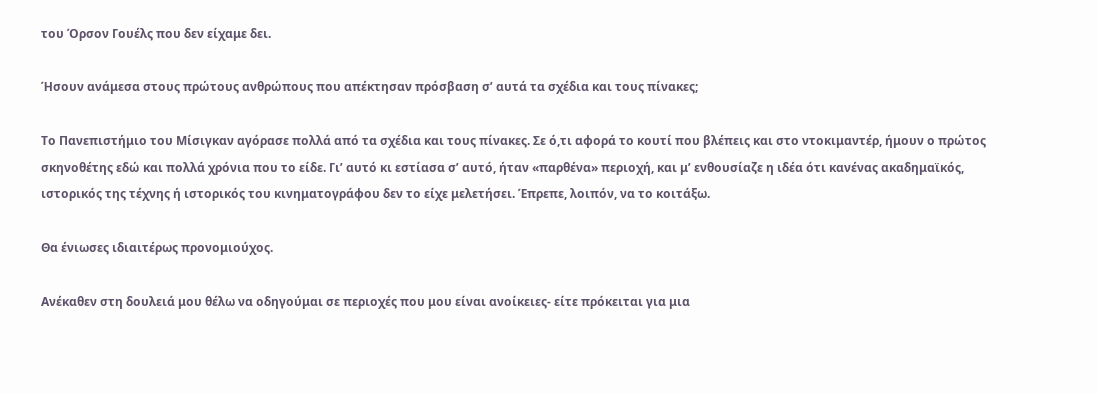του Όρσον Γουέλς που δεν είχαμε δει.

Ήσουν ανάμεσα στους πρώτους ανθρώπους που απέκτησαν πρόσβαση σ’ αυτά τα σχέδια και τους πίνακες;

Το Πανεπιστήμιο του Μίσιγκαν αγόρασε πολλά από τα σχέδια και τους πίνακες. Σε ό,τι αφορά το κουτί που βλέπεις και στο ντοκιμαντέρ, ήμουν ο πρώτος σκηνοθέτης εδώ και πολλά χρόνια που το είδε. Γι’ αυτό κι εστίασα σ’ αυτό, ήταν «παρθένα» περιοχή, και μ’ ενθουσίαζε η ιδέα ότι κανένας ακαδημαϊκός, ιστορικός της τέχνης ή ιστορικός του κινηματογράφου δεν το είχε μελετήσει. Έπρεπε, λοιπόν, να το κοιτάξω.

Θα ένιωσες ιδιαιτέρως προνομιούχος.

Ανέκαθεν στη δουλειά μου θέλω να οδηγούμαι σε περιοχές που μου είναι ανοίκειες- είτε πρόκειται για μια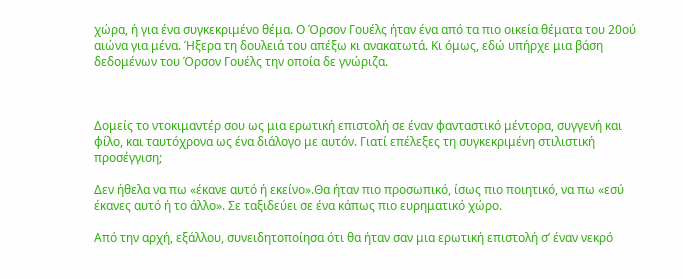χώρα, ή για ένα συγκεκριμένο θέμα. Ο Όρσον Γουέλς ήταν ένα από τα πιο οικεία θέματα του 20ού αιώνα για μένα. Ήξερα τη δουλειά του απέξω κι ανακατωτά. Κι όμως, εδώ υπήρχε μια βάση δεδομένων του Όρσον Γουέλς την οποία δε γνώριζα.



Δομείς το ντοκιμαντέρ σου ως μια ερωτική επιστολή σε έναν φανταστικό μέντορα, συγγενή και φίλο, και ταυτόχρονα ως ένα διάλογο με αυτόν. Γιατί επέλεξες τη συγκεκριμένη στιλιστική προσέγγιση;

Δεν ήθελα να πω «έκανε αυτό ή εκείνο».Θα ήταν πιο προσωπικό, ίσως πιο ποιητικό, να πω «εσύ έκανες αυτό ή το άλλο». Σε ταξιδεύει σε ένα κάπως πιο ευρηματικό χώρο.

Από την αρχή, εξάλλου, συνειδητοποίησα ότι θα ήταν σαν μια ερωτική επιστολή σ’ έναν νεκρό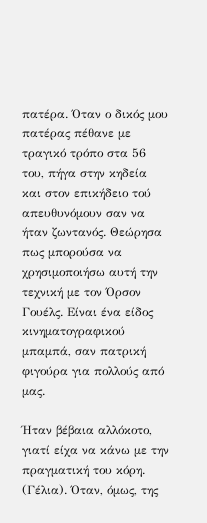πατέρα. Όταν ο δικός μου πατέρας πέθανε με τραγικό τρόπο στα 56 του, πήγα στην κηδεία και στον επικήδειο τού απευθυνόμουν σαν να ήταν ζωντανός. Θεώρησα πως μπορούσα να χρησιμοποιήσω αυτή την τεχνική με τον Όρσον Γουέλς. Είναι ένα είδος κινηματογραφικού μπαμπά, σαν πατρική φιγούρα για πολλούς από μας.

Ήταν βέβαια αλλόκοτο, γιατί είχα να κάνω με την πραγματική του κόρη. (Γέλια). Όταν, όμως, της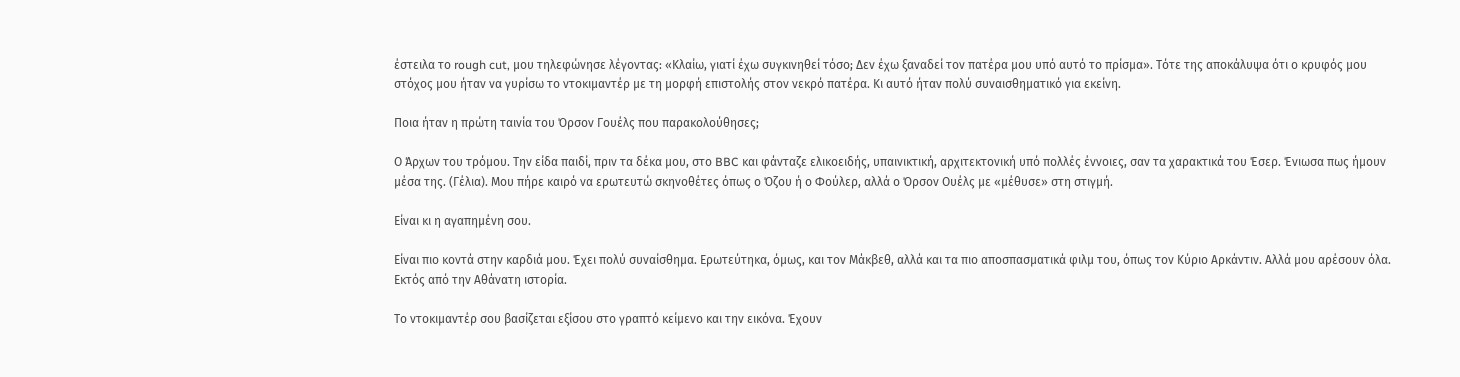έστειλα το rough cut, μου τηλεφώνησε λέγοντας: «Κλαίω, γιατί έχω συγκινηθεί τόσο; Δεν έχω ξαναδεί τον πατέρα μου υπό αυτό το πρίσμα». Τότε της αποκάλυψα ότι ο κρυφός μου στόχος μου ήταν να γυρίσω το ντοκιμαντέρ με τη μορφή επιστολής στον νεκρό πατέρα. Κι αυτό ήταν πολύ συναισθηματικό για εκείνη.

Ποια ήταν η πρώτη ταινία του Όρσον Γουέλς που παρακολούθησες;

Ο Άρχων του τρόμου. Την είδα παιδί, πριν τα δέκα μου, στο BBC και φάνταζε ελικοειδής, υπαινικτική, αρχιτεκτονική υπό πολλές έννοιες, σαν τα χαρακτικά του Έσερ. Ένιωσα πως ήμουν μέσα της. (Γέλια). Μου πήρε καιρό να ερωτευτώ σκηνοθέτες όπως ο Όζου ή ο Φούλερ, αλλά ο Όρσον Ουέλς με «μέθυσε» στη στιγμή.

Είναι κι η αγαπημένη σου.

Είναι πιο κοντά στην καρδιά μου. Έχει πολύ συναίσθημα. Ερωτεύτηκα, όμως, και τον Μάκβεθ, αλλά και τα πιο αποσπασματικά φιλμ του, όπως τον Κύριο Αρκάντιν. Αλλά μου αρέσουν όλα. Εκτός από την Αθάνατη ιστορία.

Το ντοκιμαντέρ σου βασίζεται εξίσου στο γραπτό κείμενο και την εικόνα. Έχουν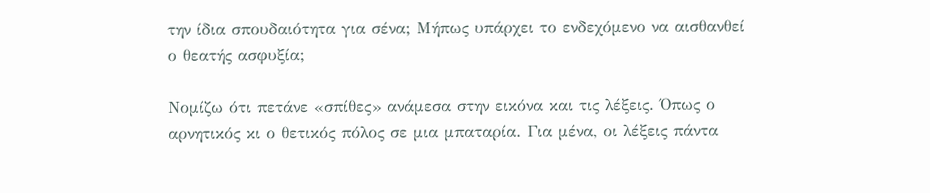την ίδια σπουδαιότητα για σένα; Μήπως υπάρχει το ενδεχόμενο να αισθανθεί ο θεατής ασφυξία;

Νομίζω ότι πετάνε «σπίθες» ανάμεσα στην εικόνα και τις λέξεις. Όπως ο αρνητικός κι ο θετικός πόλος σε μια μπαταρία. Για μένα, οι λέξεις πάντα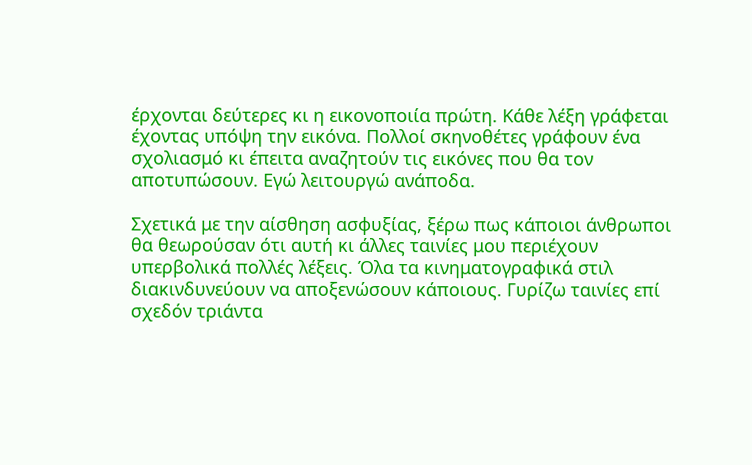έρχονται δεύτερες κι η εικονοποιία πρώτη. Κάθε λέξη γράφεται έχοντας υπόψη την εικόνα. Πολλοί σκηνοθέτες γράφουν ένα σχολιασμό κι έπειτα αναζητούν τις εικόνες που θα τον αποτυπώσουν. Εγώ λειτουργώ ανάποδα.

Σχετικά με την αίσθηση ασφυξίας, ξέρω πως κάποιοι άνθρωποι θα θεωρούσαν ότι αυτή κι άλλες ταινίες μου περιέχουν υπερβολικά πολλές λέξεις. Όλα τα κινηματογραφικά στιλ διακινδυνεύουν να αποξενώσουν κάποιους. Γυρίζω ταινίες επί σχεδόν τριάντα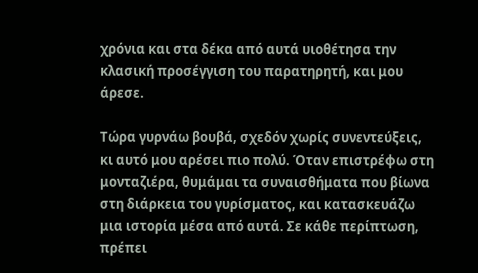χρόνια και στα δέκα από αυτά υιοθέτησα την κλασική προσέγγιση του παρατηρητή, και μου άρεσε.

Τώρα γυρνάω βουβά, σχεδόν χωρίς συνεντεύξεις, κι αυτό μου αρέσει πιο πολύ. Όταν επιστρέφω στη μονταζιέρα, θυμάμαι τα συναισθήματα που βίωνα στη διάρκεια του γυρίσματος, και κατασκευάζω μια ιστορία μέσα από αυτά. Σε κάθε περίπτωση, πρέπει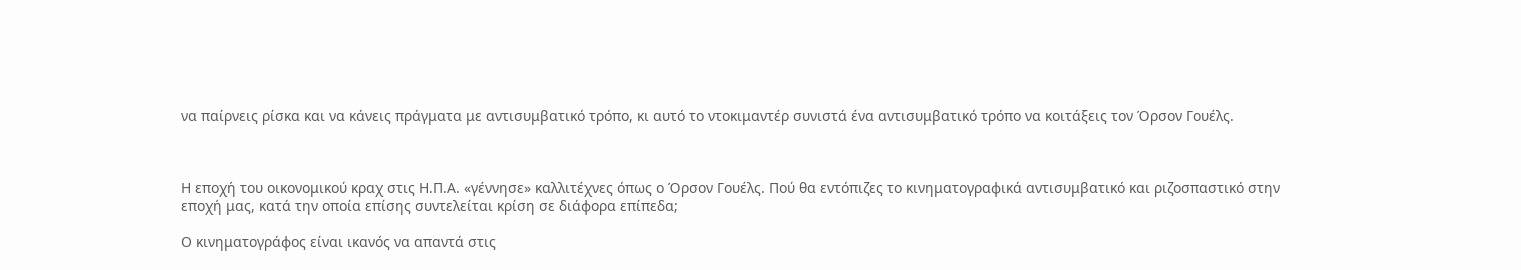να παίρνεις ρίσκα και να κάνεις πράγματα με αντισυμβατικό τρόπο, κι αυτό το ντοκιμαντέρ συνιστά ένα αντισυμβατικό τρόπο να κοιτάξεις τον Όρσον Γουέλς.



Η εποχή του οικονομικού κραχ στις Η.Π.Α. «γέννησε» καλλιτέχνες όπως ο Όρσον Γουέλς. Πού θα εντόπιζες το κινηματογραφικά αντισυμβατικό και ριζοσπαστικό στην εποχή μας, κατά την οποία επίσης συντελείται κρίση σε διάφορα επίπεδα;

Ο κινηματογράφος είναι ικανός να απαντά στις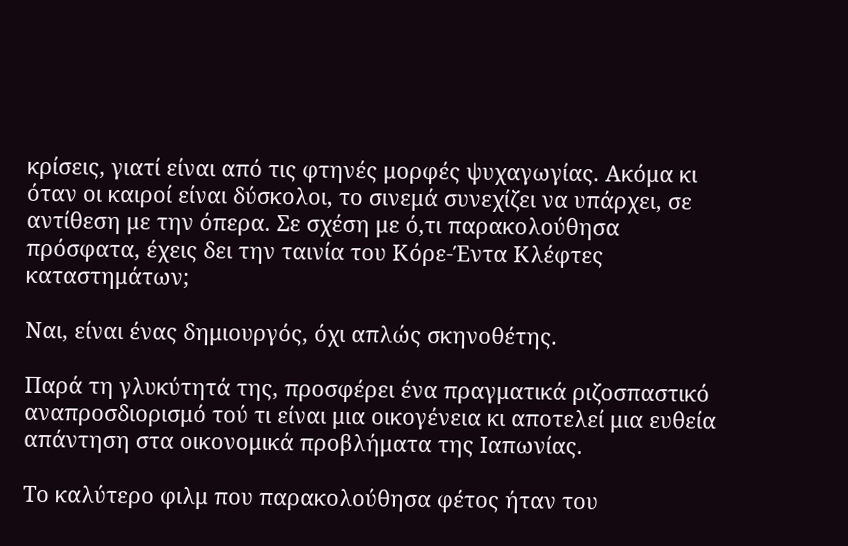κρίσεις, γιατί είναι από τις φτηνές μορφές ψυχαγωγίας. Ακόμα κι όταν οι καιροί είναι δύσκολοι, το σινεμά συνεχίζει να υπάρχει, σε αντίθεση με την όπερα. Σε σχέση με ό,τι παρακολούθησα πρόσφατα, έχεις δει την ταινία του Κόρε-Έντα Κλέφτες καταστημάτων;

Ναι, είναι ένας δημιουργός, όχι απλώς σκηνοθέτης.

Παρά τη γλυκύτητά της, προσφέρει ένα πραγματικά ριζοσπαστικό αναπροσδιορισμό τού τι είναι μια οικογένεια κι αποτελεί μια ευθεία απάντηση στα οικονομικά προβλήματα της Ιαπωνίας.

Το καλύτερο φιλμ που παρακολούθησα φέτος ήταν του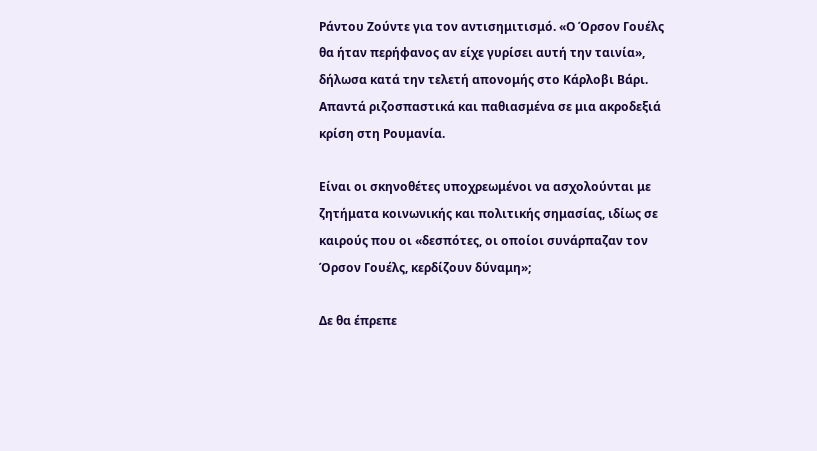Ράντου Ζούντε για τον αντισημιτισμό. «Ο Όρσον Γουέλς θα ήταν περήφανος αν είχε γυρίσει αυτή την ταινία», δήλωσα κατά την τελετή απονομής στο Κάρλοβι Βάρι. Απαντά ριζοσπαστικά και παθιασμένα σε μια ακροδεξιά κρίση στη Ρουμανία.

Είναι οι σκηνοθέτες υποχρεωμένοι να ασχολούνται με ζητήματα κοινωνικής και πολιτικής σημασίας, ιδίως σε καιρούς που οι «δεσπότες, οι οποίοι συνάρπαζαν τον Όρσον Γουέλς, κερδίζουν δύναμη»;

Δε θα έπρεπε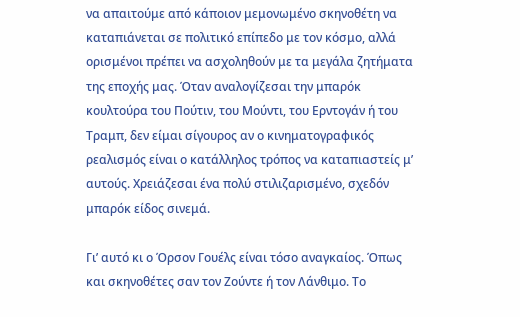να απαιτούμε από κάποιον μεμονωμένο σκηνοθέτη να καταπιάνεται σε πολιτικό επίπεδο με τον κόσμο, αλλά ορισμένοι πρέπει να ασχοληθούν με τα μεγάλα ζητήματα της εποχής μας. Όταν αναλογίζεσαι την μπαρόκ κουλτούρα του Πούτιν, του Μούντι, του Ερντογάν ή του Τραμπ, δεν είμαι σίγουρος αν ο κινηματογραφικός ρεαλισμός είναι ο κατάλληλος τρόπος να καταπιαστείς μ’ αυτούς. Χρειάζεσαι ένα πολύ στιλιζαρισμένο, σχεδόν μπαρόκ είδος σινεμά.

Γι’ αυτό κι ο Όρσον Γουέλς είναι τόσο αναγκαίος. Όπως και σκηνοθέτες σαν τον Ζούντε ή τον Λάνθιμο. Το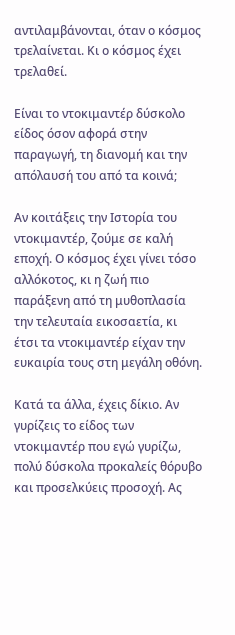αντιλαμβάνονται, όταν ο κόσμος τρελαίνεται. Κι ο κόσμος έχει τρελαθεί.

Είναι το ντοκιμαντέρ δύσκολο είδος όσον αφορά στην παραγωγή, τη διανομή και την απόλαυσή του από τα κοινά;

Αν κοιτάξεις την Ιστορία του ντοκιμαντέρ, ζούμε σε καλή εποχή. Ο κόσμος έχει γίνει τόσο αλλόκοτος, κι η ζωή πιο παράξενη από τη μυθοπλασία την τελευταία εικοσαετία, κι έτσι τα ντοκιμαντέρ είχαν την ευκαιρία τους στη μεγάλη οθόνη.

Κατά τα άλλα, έχεις δίκιο. Αν γυρίζεις το είδος των ντοκιμαντέρ που εγώ γυρίζω, πολύ δύσκολα προκαλείς θόρυβο και προσελκύεις προσοχή. Ας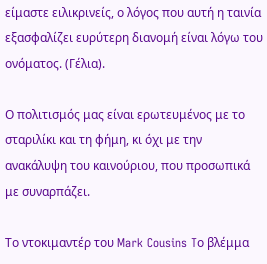είμαστε ειλικρινείς, ο λόγος που αυτή η ταινία εξασφαλίζει ευρύτερη διανομή είναι λόγω του ονόματος. (Γέλια).

Ο πολιτισμός μας είναι ερωτευμένος με το σταριλίκι και τη φήμη, κι όχι με την ανακάλυψη του καινούριου, που προσωπικά με συναρπάζει.

Το ντοκιμαντέρ του Mark Cousins Tο βλέμμα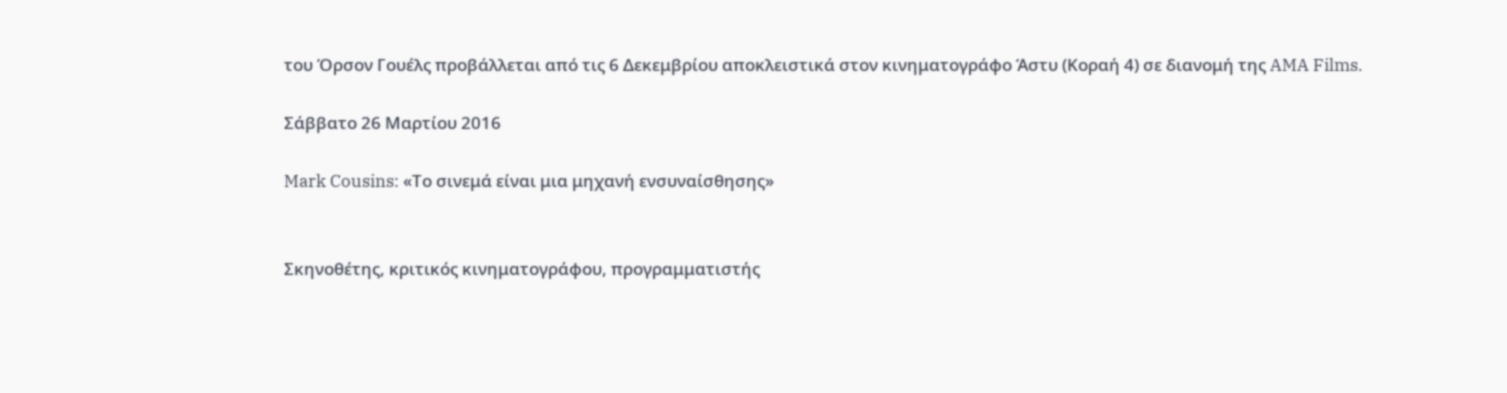του Όρσον Γουέλς προβάλλεται από τις 6 Δεκεμβρίου αποκλειστικά στον κινηματογράφο Άστυ (Κοραή 4) σε διανομή της AMA Films.

Σάββατο 26 Μαρτίου 2016

Mark Cousins: «Το σινεμά είναι μια μηχανή ενσυναίσθησης»


Σκηνοθέτης, κριτικός κινηματογράφου, προγραμματιστής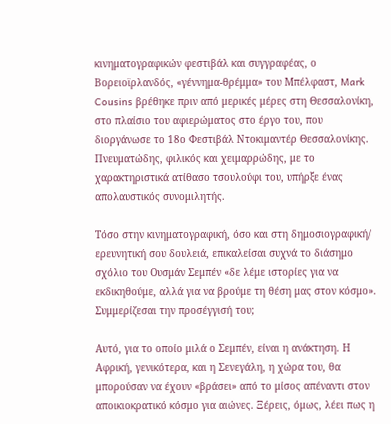κινηματογραφικών φεστιβάλ και συγγραφέας, ο Βορειοϊρλανδός, «γέννημα-θρέμμα» του Μπέλφαστ, Mark Cousins βρέθηκε πριν από μερικές μέρες στη Θεσσαλονίκη, στο πλαίσιο του αφιερώματος στο έργο του, που διοργάνωσε το 18ο Φεστιβάλ Ντοκιμαντέρ Θεσσαλονίκης. Πνευματώδης, φιλικός και χειμαρρώδης, με το χαρακτηριστικά ατίθασο τσουλούφι του, υπήρξε ένας απολαυστικός συνομιλητής.

Τόσο στην κινηματογραφική, όσο και στη δημοσιογραφική/ ερευνητική σου δουλειά, επικαλείσαι συχνά το διάσημο σχόλιο του Ουσμάν Σεμπέν «δε λέμε ιστορίες για να εκδικηθούμε, αλλά για να βρούμε τη θέση μας στον κόσμο». Συμμερίζεσαι την προσέγγισή του;

Αυτό, για το οποίο μιλά ο Σεμπέν, είναι η ανάκτηση. Η Αφρική, γενικότερα, και η Σενεγάλη, η χώρα του, θα μπορούσαν να έχουν «βράσει» από το μίσος απέναντι στον αποικιοκρατικό κόσμο για αιώνες. Ξέρεις, όμως, λέει πως η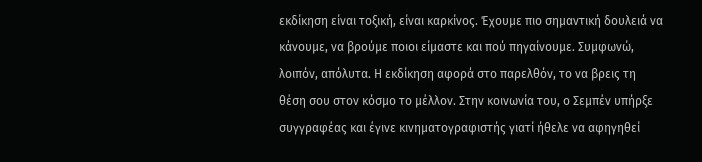εκδίκηση είναι τοξική, είναι καρκίνος. Έχουμε πιο σημαντική δουλειά να κάνουμε, να βρούμε ποιοι είμαστε και πού πηγαίνουμε. Συμφωνώ, λοιπόν, απόλυτα. Η εκδίκηση αφορά στο παρελθόν, το να βρεις τη θέση σου στον κόσμο το μέλλον. Στην κοινωνία του, ο Σεμπέν υπήρξε συγγραφέας και έγινε κινηματογραφιστής γιατί ήθελε να αφηγηθεί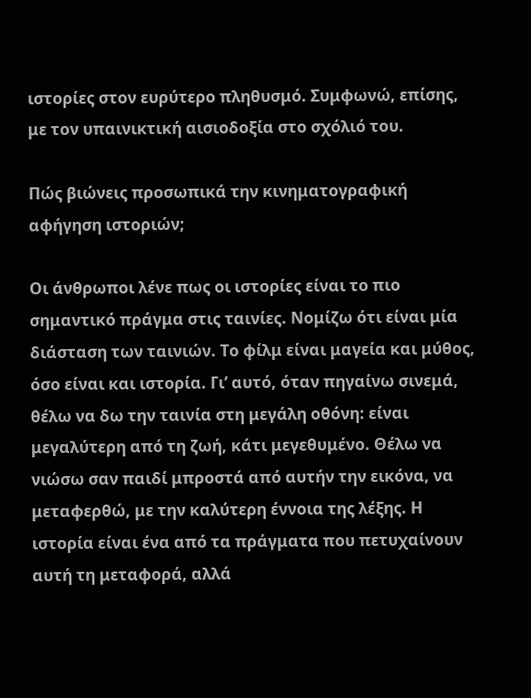ιστορίες στον ευρύτερο πληθυσμό. Συμφωνώ, επίσης, με τον υπαινικτική αισιοδοξία στο σχόλιό του.

Πώς βιώνεις προσωπικά την κινηματογραφική αφήγηση ιστοριών;

Οι άνθρωποι λένε πως οι ιστορίες είναι το πιο σημαντικό πράγμα στις ταινίες. Νομίζω ότι είναι μία διάσταση των ταινιών. Το φίλμ είναι μαγεία και μύθος, όσο είναι και ιστορία. Γι’ αυτό, όταν πηγαίνω σινεμά, θέλω να δω την ταινία στη μεγάλη οθόνη: είναι μεγαλύτερη από τη ζωή, κάτι μεγεθυμένο. Θέλω να νιώσω σαν παιδί μπροστά από αυτήν την εικόνα, να μεταφερθώ, με την καλύτερη έννοια της λέξης. Η ιστορία είναι ένα από τα πράγματα που πετυχαίνουν αυτή τη μεταφορά, αλλά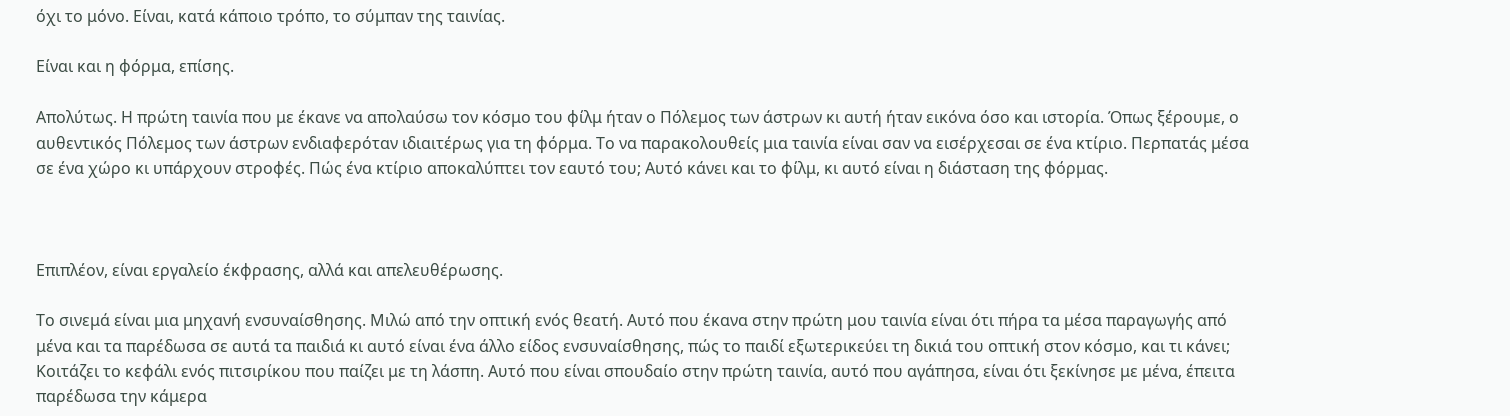όχι το μόνο. Είναι, κατά κάποιο τρόπο, το σύμπαν της ταινίας.

Είναι και η φόρμα, επίσης.

Απολύτως. Η πρώτη ταινία που με έκανε να απολαύσω τον κόσμο του φίλμ ήταν ο Πόλεμος των άστρων κι αυτή ήταν εικόνα όσο και ιστορία. Όπως ξέρουμε, ο αυθεντικός Πόλεμος των άστρων ενδιαφερόταν ιδιαιτέρως για τη φόρμα. Το να παρακολουθείς μια ταινία είναι σαν να εισέρχεσαι σε ένα κτίριο. Περπατάς μέσα σε ένα χώρο κι υπάρχουν στροφές. Πώς ένα κτίριο αποκαλύπτει τον εαυτό του; Αυτό κάνει και το φίλμ, κι αυτό είναι η διάσταση της φόρμας.



Επιπλέον, είναι εργαλείο έκφρασης, αλλά και απελευθέρωσης.

Το σινεμά είναι μια μηχανή ενσυναίσθησης. Μιλώ από την οπτική ενός θεατή. Αυτό που έκανα στην πρώτη μου ταινία είναι ότι πήρα τα μέσα παραγωγής από μένα και τα παρέδωσα σε αυτά τα παιδιά κι αυτό είναι ένα άλλο είδος ενσυναίσθησης, πώς το παιδί εξωτερικεύει τη δικιά του οπτική στον κόσμο, και τι κάνει; Κοιτάζει το κεφάλι ενός πιτσιρίκου που παίζει με τη λάσπη. Αυτό που είναι σπουδαίο στην πρώτη ταινία, αυτό που αγάπησα, είναι ότι ξεκίνησε με μένα, έπειτα παρέδωσα την κάμερα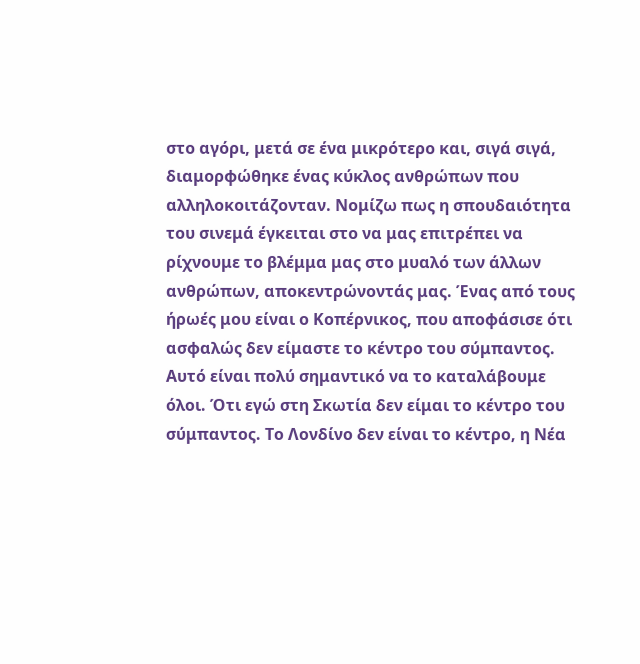στο αγόρι, μετά σε ένα μικρότερο και, σιγά σιγά, διαμορφώθηκε ένας κύκλος ανθρώπων που αλληλοκοιτάζονταν. Νομίζω πως η σπουδαιότητα του σινεμά έγκειται στο να μας επιτρέπει να ρίχνουμε το βλέμμα μας στο μυαλό των άλλων ανθρώπων, αποκεντρώνοντάς μας. Ένας από τους ήρωές μου είναι ο Κοπέρνικος, που αποφάσισε ότι ασφαλώς δεν είμαστε το κέντρο του σύμπαντος. Αυτό είναι πολύ σημαντικό να το καταλάβουμε όλοι. Ότι εγώ στη Σκωτία δεν είμαι το κέντρο του σύμπαντος. Το Λονδίνο δεν είναι το κέντρο, η Νέα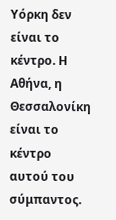Υόρκη δεν είναι το κέντρο. Η Αθήνα, η Θεσσαλονίκη είναι το κέντρο αυτού του σύμπαντος.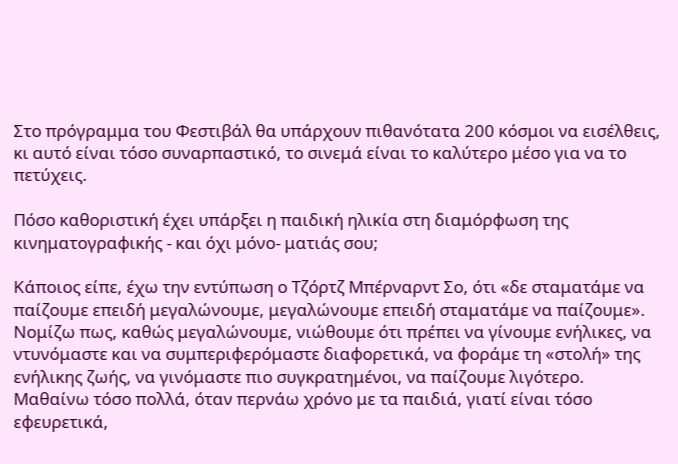Στο πρόγραμμα του Φεστιβάλ θα υπάρχουν πιθανότατα 200 κόσμοι να εισέλθεις, κι αυτό είναι τόσο συναρπαστικό, το σινεμά είναι το καλύτερο μέσο για να το πετύχεις.

Πόσο καθοριστική έχει υπάρξει η παιδική ηλικία στη διαμόρφωση της κινηματογραφικής - και όχι μόνο- ματιάς σου;

Κάποιος είπε, έχω την εντύπωση ο Τζόρτζ Μπέρναρντ Σο, ότι «δε σταματάμε να παίζουμε επειδή μεγαλώνουμε, μεγαλώνουμε επειδή σταματάμε να παίζουμε». Νομίζω πως, καθώς μεγαλώνουμε, νιώθουμε ότι πρέπει να γίνουμε ενήλικες, να ντυνόμαστε και να συμπεριφερόμαστε διαφορετικά, να φοράμε τη «στολή» της ενήλικης ζωής, να γινόμαστε πιο συγκρατημένοι, να παίζουμε λιγότερο. Μαθαίνω τόσο πολλά, όταν περνάω χρόνο με τα παιδιά, γιατί είναι τόσο εφευρετικά,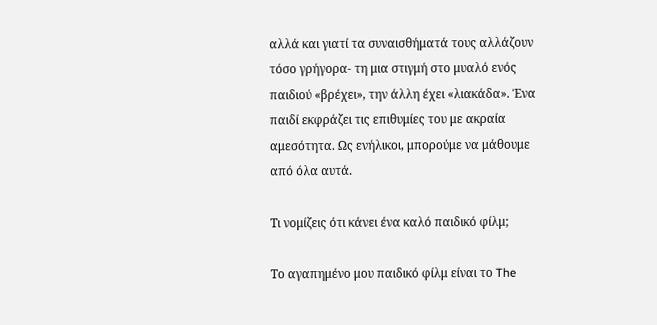αλλά και γιατί τα συναισθήματά τους αλλάζουν τόσο γρήγορα- τη μια στιγμή στο μυαλό ενός παιδιού «βρέχει», την άλλη έχει «λιακάδα». Ένα παιδί εκφράζει τις επιθυμίες του με ακραία αμεσότητα. Ως ενήλικοι, μπορούμε να μάθουμε από όλα αυτά.

Τι νομίζεις ότι κάνει ένα καλό παιδικό φίλμ;

Το αγαπημένο μου παιδικό φίλμ είναι το The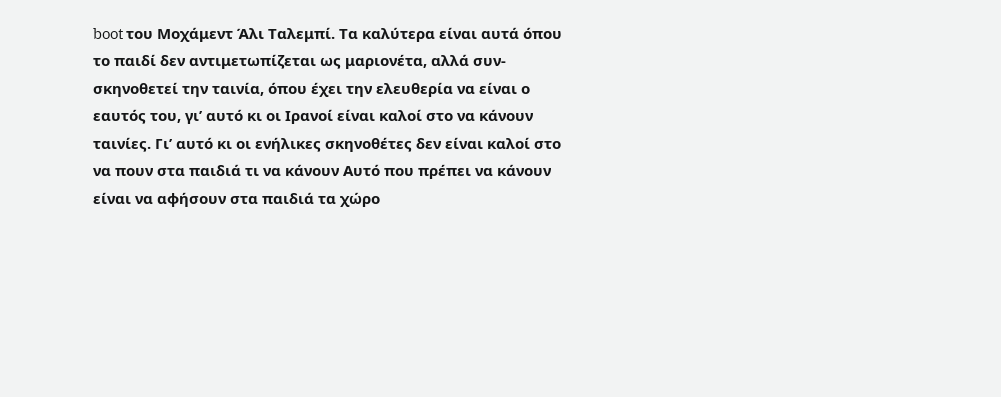boot του Μοχάμεντ Άλι Ταλεμπί. Τα καλύτερα είναι αυτά όπου το παιδί δεν αντιμετωπίζεται ως μαριονέτα, αλλά συν-σκηνοθετεί την ταινία, όπου έχει την ελευθερία να είναι ο εαυτός του, γι’ αυτό κι οι Ιρανοί είναι καλοί στο να κάνουν ταινίες. Γι’ αυτό κι οι ενήλικες σκηνοθέτες δεν είναι καλοί στο να πουν στα παιδιά τι να κάνουν Αυτό που πρέπει να κάνουν είναι να αφήσουν στα παιδιά τα χώρο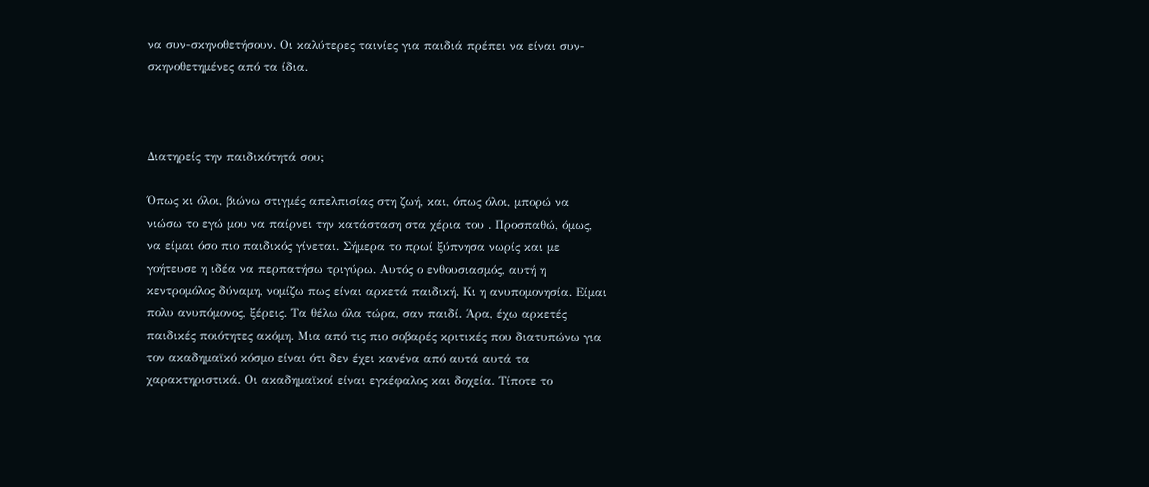να συν-σκηνοθετήσουν. Οι καλύτερες ταινίες για παιδιά πρέπει να είναι συν-σκηνοθετημένες από τα ίδια.



Διατηρείς την παιδικότητά σου;

Όπως κι όλοι, βιώνω στιγμές απελπισίας στη ζωή, και, όπως όλοι, μπορώ να νιώσω το εγώ μου να παίρνει την κατάσταση στα χέρια του . Προσπαθώ, όμως, να είμαι όσο πιο παιδικός γίνεται. Σήμερα το πρωί ξύπνησα νωρίς και με γοήτευσε η ιδέα να περπατήσω τριγύρω. Αυτός ο ενθουσιασμός, αυτή η κεντρομόλος δύναμη, νομίζω πως είναι αρκετά παιδική. Κι η ανυπομονησία. Είμαι πολυ ανυπόμονος, ξέρεις. Τα θέλω όλα τώρα, σαν παιδί. Άρα, έχω αρκετές παιδικές ποιότητες ακόμη. Μια από τις πιο σοβαρές κριτικές που διατυπώνω για τον ακαδημαϊκό κόσμο είναι ότι δεν έχει κανένα από αυτά αυτά τα χαρακτηριστικά. Οι ακαδημαϊκοί είναι εγκέφαλος και δοχεία. Τίποτε το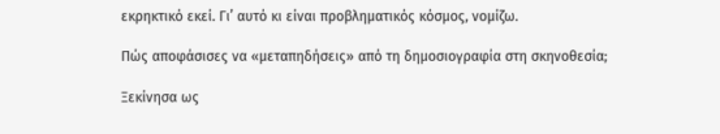εκρηκτικό εκεί. Γι’ αυτό κι είναι προβληματικός κόσμος, νομίζω.

Πώς αποφάσισες να «μεταπηδήσεις» από τη δημοσιογραφία στη σκηνοθεσία;

Ξεκίνησα ως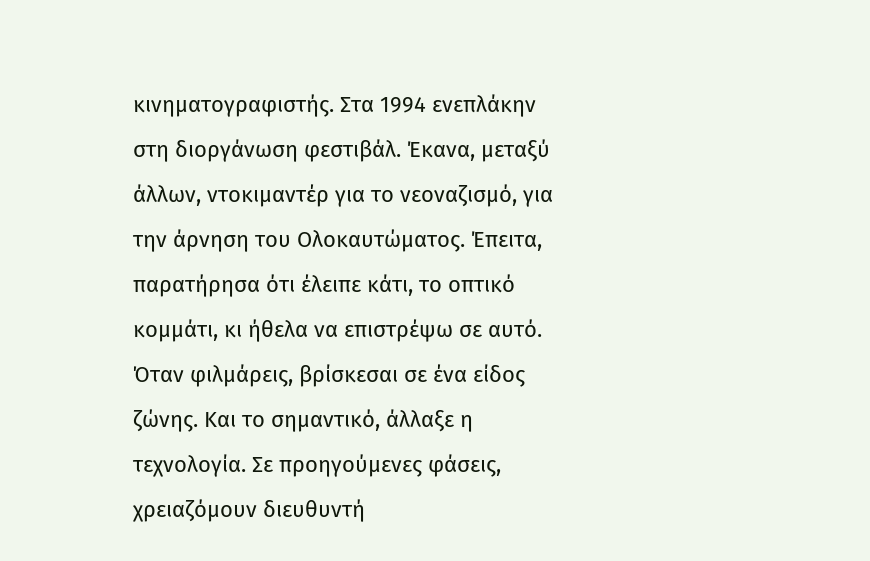κινηματογραφιστής. Στα 1994 ενεπλάκην στη διοργάνωση φεστιβάλ. Έκανα, μεταξύ άλλων, ντοκιμαντέρ για το νεοναζισμό, για την άρνηση του Ολοκαυτώματος. Έπειτα, παρατήρησα ότι έλειπε κάτι, το οπτικό κομμάτι, κι ήθελα να επιστρέψω σε αυτό. Όταν φιλμάρεις, βρίσκεσαι σε ένα είδος ζώνης. Και το σημαντικό, άλλαξε η τεχνολογία. Σε προηγούμενες φάσεις, χρειαζόμουν διευθυντή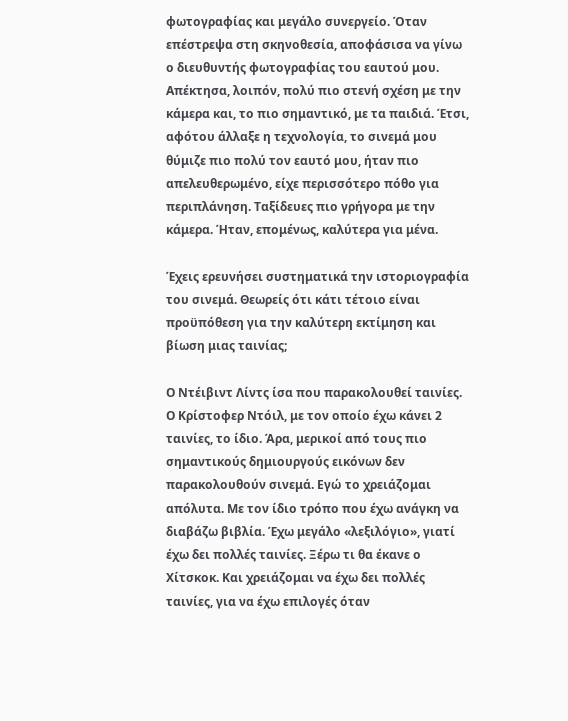φωτογραφίας και μεγάλο συνεργείο. Όταν επέστρεψα στη σκηνοθεσία, αποφάσισα να γίνω ο διευθυντής φωτογραφίας του εαυτού μου. Απέκτησα, λοιπόν, πολύ πιο στενή σχέση με την κάμερα και, το πιο σημαντικό, με τα παιδιά. Έτσι, αφότου άλλαξε η τεχνολογία, το σινεμά μου θύμιζε πιο πολύ τον εαυτό μου, ήταν πιο απελευθερωμένο, είχε περισσότερο πόθο για περιπλάνηση. Ταξίδευες πιο γρήγορα με την κάμερα. Ήταν, επομένως, καλύτερα για μένα.

Έχεις ερευνήσει συστηματικά την ιστοριογραφία του σινεμά. Θεωρείς ότι κάτι τέτοιο είναι προϋπόθεση για την καλύτερη εκτίμηση και βίωση μιας ταινίας;

Ο Ντέιβιντ Λίντς ίσα που παρακολουθεί ταινίες. Ο Κρίστοφερ Ντόιλ, με τον οποίο έχω κάνει 2 ταινίες, το ίδιο. Άρα, μερικοί από τους πιο σημαντικούς δημιουργούς εικόνων δεν παρακολουθούν σινεμά. Εγώ το χρειάζομαι απόλυτα. Με τον ίδιο τρόπο που έχω ανάγκη να διαβάζω βιβλία. Έχω μεγάλο «λεξιλόγιο», γιατί έχω δει πολλές ταινίες. Ξέρω τι θα έκανε ο Χίτσκοκ. Και χρειάζομαι να έχω δει πολλές ταινίες, για να έχω επιλογές όταν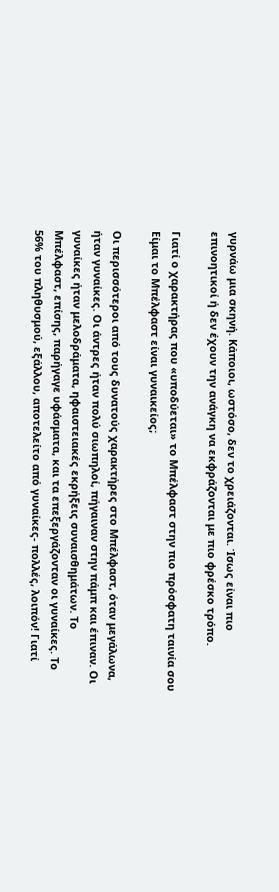γυρνάω μια σκηνή. Κάποιοι, ωστόσο, δεν το χρειάζονται. Ίσως είναι πιο επινοητικοί ή δεν έχουν την ανάγκη να εκφράζονται με πιο φρέσκο τρόπο.

Γιατί ο χαρακτήρας που «υποδύεται» το Μπέλφαστ στην πιο πρόσφατη ταινία σου Είμαι το Μπέλφαστ είναι γυναικείος;

Οι περισσότεροι από τους δυνατούς χαρακτήρες στο Μπέλφαστ, όταν μεγάλωνα, ήταν γυναίκες. Οι άντρες ήταν πολύ σιωπηλοί, πήγαιναν στην πάμπ και έπιναν. Οι γυναίκες ήταν μελοδράματα, ηφαιστειακές εκρήξεις συναισθημάτων. Το Μπέλφαστ, επίσης, παρήγαγε υφάσματα, και τα επεξεργάζονταν οι γυναίκες. Το 56% του πληθυσμού, εξάλλου, αποτελείτο από γυναίκες- πολλές, λοιπόν! Γιατί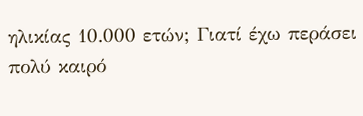ηλικίας 10.000 ετών; Γιατί έχω περάσει πολύ καιρό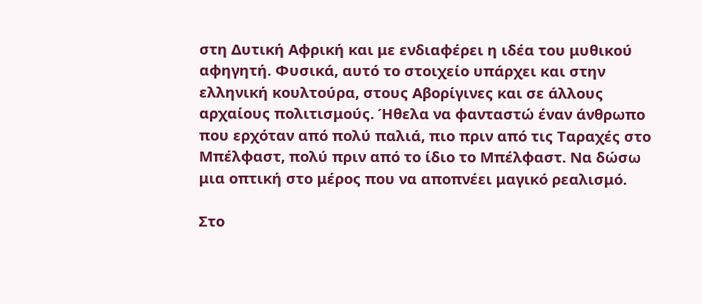στη Δυτική Αφρική και με ενδιαφέρει η ιδέα του μυθικού αφηγητή. Φυσικά, αυτό το στοιχείο υπάρχει και στην ελληνική κουλτούρα, στους Αβορίγινες και σε άλλους αρχαίους πολιτισμούς. Ήθελα να φανταστώ έναν άνθρωπο που ερχόταν από πολύ παλιά, πιο πριν από τις Ταραχές στο Μπέλφαστ, πολύ πριν από το ίδιο το Μπέλφαστ. Να δώσω μια οπτική στο μέρος που να αποπνέει μαγικό ρεαλισμό.

Στο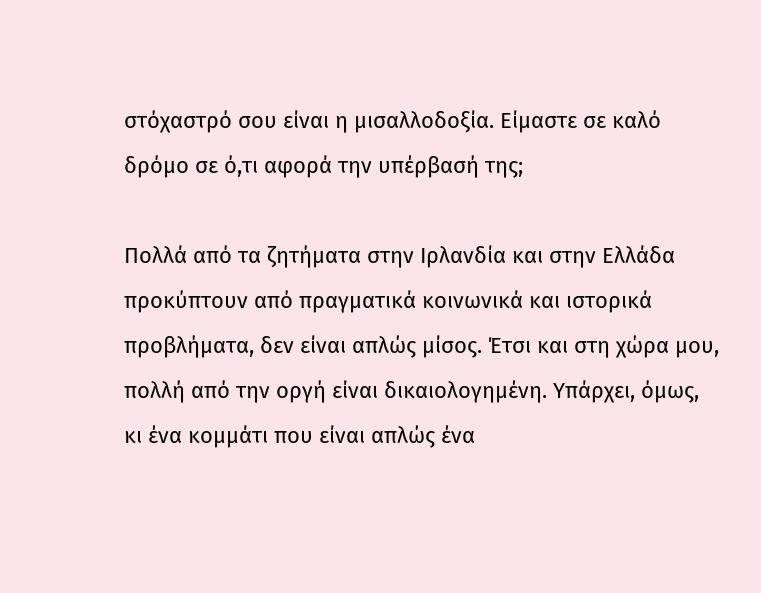στόχαστρό σου είναι η μισαλλοδοξία. Είμαστε σε καλό δρόμο σε ό,τι αφορά την υπέρβασή της;

Πολλά από τα ζητήματα στην Ιρλανδία και στην Ελλάδα προκύπτουν από πραγματικά κοινωνικά και ιστορικά προβλήματα, δεν είναι απλώς μίσος. Έτσι και στη χώρα μου, πολλή από την οργή είναι δικαιολογημένη. Υπάρχει, όμως, κι ένα κομμάτι που είναι απλώς ένα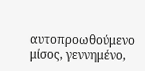αυτοπροωθούμενο μίσος, γεννημένο,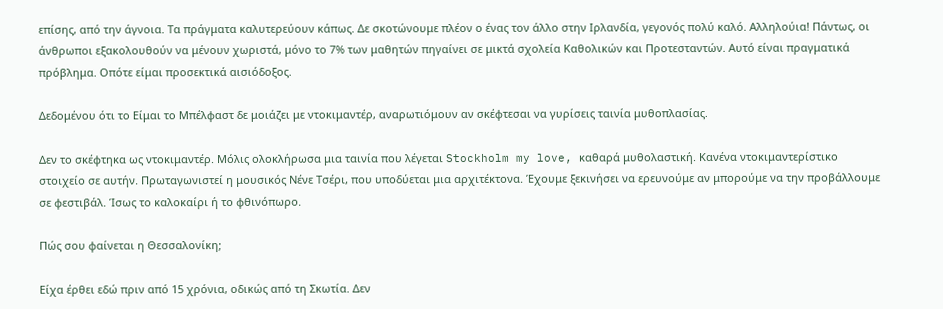επίσης, από την άγνοια. Τα πράγματα καλυτερεύουν κάπως. Δε σκοτώνουμε πλέον ο ένας τον άλλο στην Ιρλανδία, γεγονός πολύ καλό. Αλληλούια! Πάντως, οι άνθρωποι εξακολουθούν να μένουν χωριστά, μόνο το 7% των μαθητών πηγαίνει σε μικτά σχολεία Καθολικών και Προτεσταντών. Αυτό είναι πραγματικά πρόβλημα. Οπότε είμαι προσεκτικά αισιόδοξος.

Δεδομένου ότι το Είμαι το Μπέλφαστ δε μοιάζει με ντοκιμαντέρ, αναρωτιόμουν αν σκέφτεσαι να γυρίσεις ταινία μυθοπλασίας.

Δεν το σκέφτηκα ως ντοκιμαντέρ. Μόλις ολοκλήρωσα μια ταινία που λέγεται Stockholm my love, καθαρά μυθολαστική. Κανένα ντοκιμαντερίστικο στοιχείο σε αυτήν. Πρωταγωνιστεί η μουσικός Νένε Τσέρι, που υποδύεται μια αρχιτέκτονα. Έχουμε ξεκινήσει να ερευνούμε αν μπορούμε να την προβάλλουμε σε φεστιβάλ. Ίσως το καλοκαίρι ή το φθινόπωρο.

Πώς σου φαίνεται η Θεσσαλονίκη;

Είχα έρθει εδώ πριν από 15 χρόνια, οδικώς από τη Σκωτία. Δεν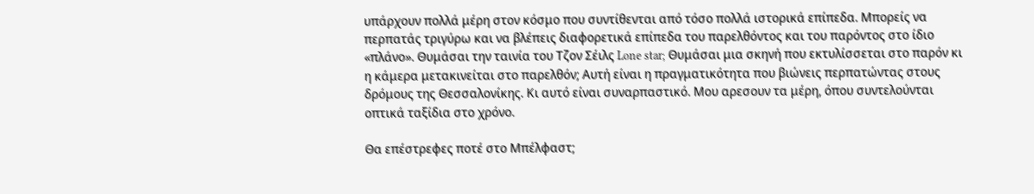υπάρχουν πολλά μέρη στον κόσμο που συντίθενται από τόσο πολλά ιστορικά επίπεδα. Μπορείς να περπατάς τριγύρω και να βλέπεις διαφορετικά επίπεδα του παρελθόντος και του παρόντος στο ίδιο «πλάνο». Θυμάσαι την ταινία του Τζον Σέιλς Lone star; Θυμάσαι μια σκηνή που εκτυλίσσεται στο παρόν κι η κάμερα μετακινείται στο παρελθόν; Αυτή είναι η πραγματικότητα που βιώνεις περπατώντας στους δρόμους της Θεσσαλονίκης. Κι αυτό είναι συναρπαστικό. Μου αρεσουν τα μέρη, όπου συντελούνται οπτικά ταξίδια στο χρόνο.

Θα επέστρεφες ποτέ στο Μπέλφαστ;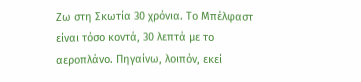Ζω στη Σκωτία 30 χρόνια. Το Μπέλφαστ είναι τόσο κοντά, 30 λεπτά με το αεροπλάνο. Πηγαίνω, λοιπόν, εκεί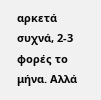αρκετά συχνά, 2-3 φορές το μήνα. Αλλά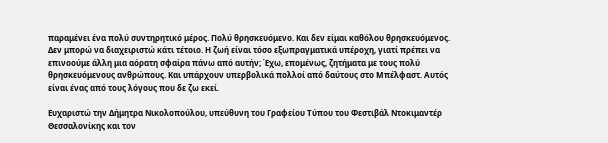παραμένει ένα πολύ συντηρητικό μέρος. Πολύ θρησκευόμενο. Και δεν είμαι καθόλου θρησκευόμενος. Δεν μπορώ να διαχειριστώ κάτι τέτοιο. Η ζωή είναι τόσο εξωπραγματικά υπέροχη, γιατί πρέπει να επινοούμε άλλη μια αόρατη σφαίρα πάνω από αυτήν; Έχω, επομένως, ζητήματα με τους πολύ θρησκευόμενους ανθρώπους. Και υπάρχουν υπερβολικά πολλοί από δαύτους στο Μπέλφαστ. Αυτός είναι ένας από τους λόγους που δε ζω εκεί.

Ευχαριστώ την Δήμητρα Νικολοπούλου, υπεύθυνη του Γραφείου Τύπου του Φεστιβάλ Ντοκιμαντέρ Θεσσαλονίκης και τον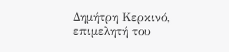Δημήτρη Κερκινό, επιμελητή του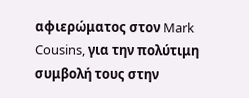αφιερώματος στον Mark Cousins, για την πολύτιμη συμβολή τους στην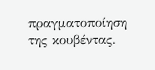πραγματοποίηση της κουβέντας.